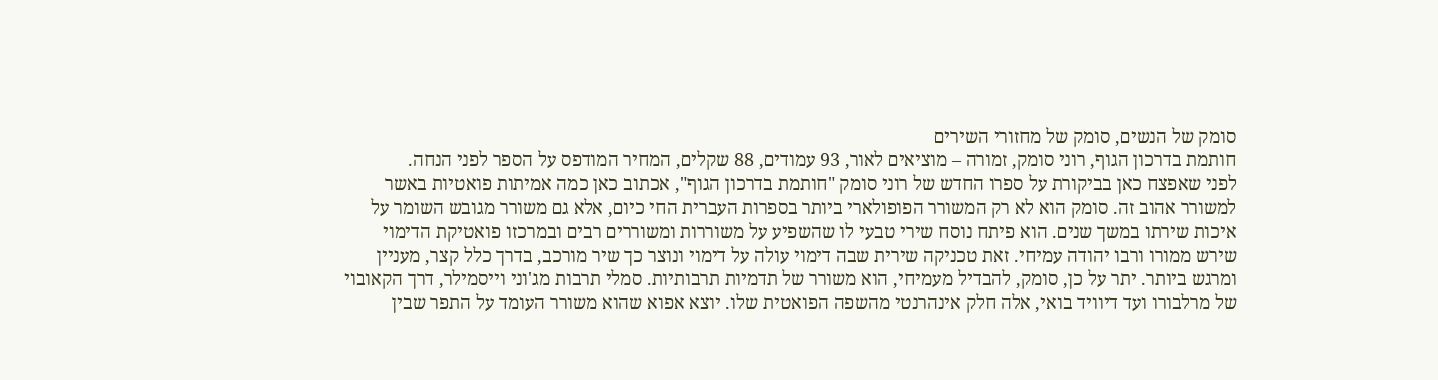סומק של הנשים, סומק של מחזורי השירים
חותמת בדרכון הגוף, רוני סומק, זמורה – מוציאים לאור, 93 עמודים, 88 שקלים, המחיר המודפס על הספר לפני הנחה.
לפני שאפצח כאן בביקורת על ספרו החדש של רוני סומק "חותמת בדרכון הגוף", אכתוב כאן כמה אמיתות פואטיות באשר למשורר אהוב זה. סומק הוא לא רק המשורר הפופולארי ביותר בספרות העברית החי כיום, אלא גם משורר מגובש השומר על איכות שירתו במשך שנים. הוא פיתח נוסח שירי טבעי לו שהשפיע על משוררות ומשוררים רבים ובמרכזו פואטיקת הדימוי שירש ממורו ורבו יהודה עמיחי. זאת טכניקה שירית שבה דימוי עולה על דימוי ונוצר כך שיר מורכב, בדרך כלל קצר, מעניין ומרגש ביותר. יתר על כן, סומק, להבדיל מעמיחי, הוא משורר של תדמיות תרבותיות. סמלי תרבות מג'וני וייסמילר, דרך הקאובוי של מרלבורו ועד דיוויד בואי, אלה חלק אינהרנטי מהשפה הפואטית שלו. יוצא אפוא שהוא משורר העומד על התפר שבין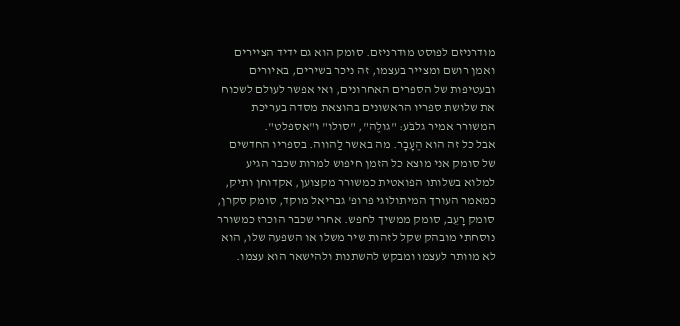מודרניזם לפוסט מודרניזם. סומק הוא גם ידיד הציירים ואמן רושם ומצייר בעצמו, זה ניכר בשירים, באיורים ובעטיפות של הספרים האחרונים, ואי אפשר לעולם לשכוח את שלושת ספריו הראשונים בהוצאת מסדה בעריכת המשורר אמיר גלבֹּע: "גולֶה", "סולו" ו"אספלט".
אבל כל זה הוא הֶעָבָר. מה באשר לַהווה. בספריו החדשים של סומק אני מוצא כל הזמן חיפוש למרות שכבר הגיע למלוא בשלותו הפואטית כמשורר מקצוען, אקדוחן ותיק, כמאמר העורך המיתולוגי פרופ' גבריאל מוקד, סומק סקרן, סומק רָעֵב, סומק ממשיך לחפש. אחרי שכבר הוכרז כמשורר נוסחתי מובהק שקל לזהות שיר משלו או השפעה שלו, הוא לא מוותר לעצמו ומבקש להשתנות ולהישאר הוא עצמו.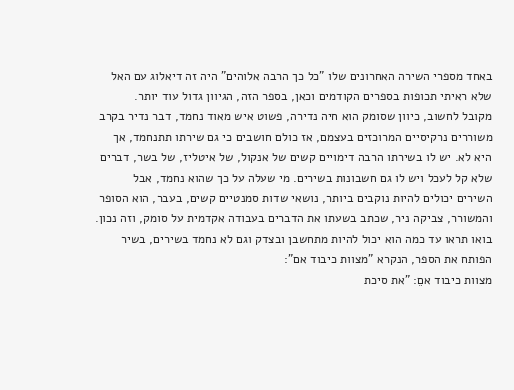באחד מספרי השירה האחרונים שלו "כל כך הרבה אלוהים" היה זה דיאלוג עם האל שלא ראיתי תכופות בספרים הקודמים וכאן, בספר הזה, הגיוון גדול עוד יותר.
מקובל לחשוב, כיוון שסומק הוא חיה נדירה, פשוט איש מאוד נחמד, דבר נדיר בקרב משוררים נרקיסיים המרוכזים בעצמם, אז כולם חושבים כי גם שירתו תתנחמד, אך היא לא. יש לו בשירתו הרבה דימויים קשים של אנקול, של איטליז, של בשר, דברים שלא קל לעכל ויש לו גם חשבונות בשירים. מי שעלה על כך שהוא נחמד, אבל השירים יכולים להיות נוקבים ביותר, נושאי שדות סמנטיים קשים, בעבר, הוא הסופר והמשורר, צביקה ניר, שכתב בשעתו את הדברים בעבודה אקדמית על סומק, וזה נכון. בואו תראו עד כמה הוא יכול להיות מתחשבן ובצדק וגם לא נחמד בשירים, בשיר הפותח את הספר, הנקרא "מצוות כיבוד אם":
מצוות כיבוד אםֵ: "את סיכת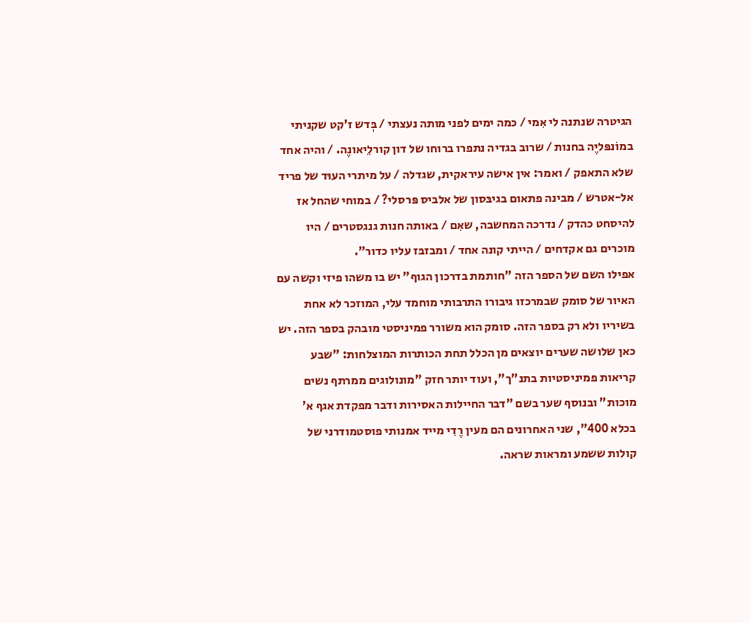הגיטרה שנתנה לי אִמי / כמה ימים לפני מותה נעצתי / בְּדש ז'קט שקניתי במוֹנפּליֶה בחנות / שרוב בגדיה נתפרו ברוחו של דון קורלֵיאונֶה. / והיה אחד שלא התאפק / ואמר: אין אישה עיראקית, שגדלה / על מיתרי העוּד של פריד אל-אטרש / מבינה פתאום בגיבּסון של אלביס פּרסלי? / במוחי שהחל אז להיסחט כהדק / נדרכה המחשבה, שאִם / באותה חנות גנגסטרים / היו מוכרים גם אקדחים / הייתי קונה אחד / ומבזבּז עליו כדור".
אפילו השם של הספר הזה "חותמת בדרכון הגוף" יש בו משהו פיזי וקשה עם האיור של סומק שבמרכזו גיבורו התרבותי מוחמד עלי, המוזכר לא אחת בשיריו ולא רק בספר הזה. סומק הוא משורר פמיניסטי מובהק בספר הזה. יש כאן שלושה שערים יוצאים מן הכלל תחת הכותרות המוצלחות: "שבע קריאות פמיניסטיות בתנ"ך", ועוד יותר חזק "מונולוגים ממרתף נשים מוכות" ובנוסף שער בשם "דבר החיילות האסירות ודבר מפקדת אגף א' בכלא 400", שני האחרונים הם מעין רֶדִי מייד אמנותי פוסטמודרני של קולות ששמע ומראות שראה.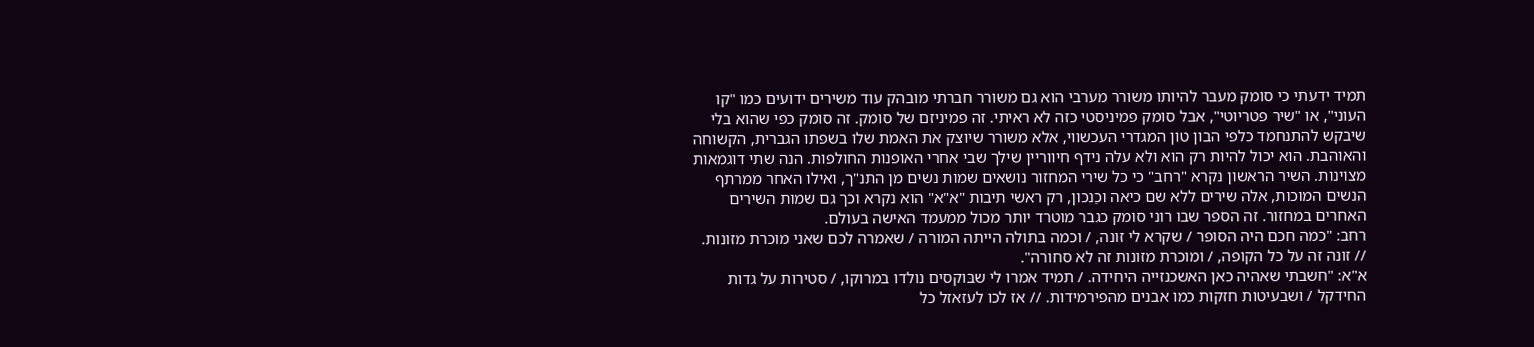תמיד ידעתי כי סומק מעבר להיותו משורר מערבי הוא גם משורר חברתי מובהק עוד משירים ידועים כמו "קו העוני", או "שיר פטריוטי", אבל סומק פמיניסטי כזה לא ראיתי. זה פמיניזם של סומק. זה סומק כפי שהוא בלי שיבקש להתנחמד כלפי הבון טון המגדרי העכשווי, אלא משורר שיוצק את האמת שלו בשפתו הגברית, הקשוחה והאוהבת. הוא יכול להיות רק הוא ולא עלה נידף חיווריין שילך שבי אחרי האופנות החולפות. הנה שתי דוגמאות מצוינות. השיר הראשון נקרא "רחב" כי כל שירי המחזור נושאים שמות נשים מן התנ"ך, ואילו האחר ממרתף הנשים המוכות, אלה שירים ללא שם כיאה וכַנכון, רק ראשי תיבות "א"א" הוא נקרא וכך גם שמות השירים האחרים במחזור. זה הספר שבו רוני סומק כגבר מוטרד יותר מכול ממעמד האישה בעולם.
רחב: "כמה חכם היה הסופר / שקרא לי זונה, / וכמה בתולה הייתה המורה / שאמרה לכם שאני מוכרת מזונות. // זונה זה על כל הקופה, / ומוכרת מזונות זה לא סחורה".
א"א: "חשבתי שאהיה כאן האשכנזייה היחידה. / תמיד אמרו לי שבּוקסים נולדו במרוקו, / סטירות על גדות החידקל / ושבעיטות חזקות כמו אבנים מהפירמידות. // אז לכו לעזאזל כל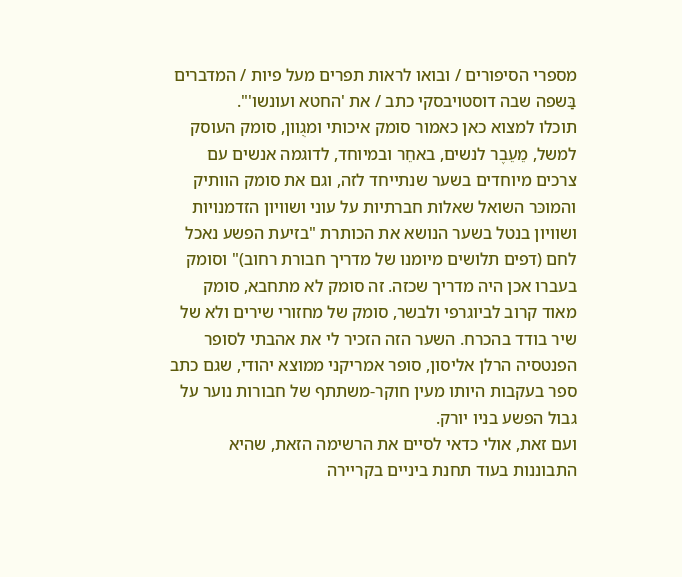מספרי הסיפורים / ובואו לראות תפרים מעל פיות / המדברים בַּשפה שבה דוסטויבסקי כתב / את 'החטא ועונשו'".
תוכלו למצוא כאן כאמור סומק איכותי ומגֻוון, סומק העוסק למשל, מֵעֵבֶר לנשים, באחֵר ובמיוחד, לדוגמה אנשים עם צרכים מיוחדים בשער שנתייחד לזה, וגם את סומק הוותיק והמוכּר השואל שאלות חברתיות על עוני ושוויון הזדמנויות ושוויון בנטל בשער הנושא את הכותרת "בזיעת הפשע נאכל לחם (דפים תלושים מיומנו של מדריך חבורת רחוב)" וסומק בעברו אכן היה מדריך שכזה. זה סומק לא מתחבא, סומק מאוד קרוב לביוגרפי ולבשר, סומק של מחזורי שירים ולא של שיר בודד בהכרח. השער הזה הזכיר לי את אהבתי לסופר הפנטסיה הרלן אליסון, סופר אמריקני ממוצא יהודי, שגם כתב ספר בעקבות היותו מעין חוקר-משתתף של חבורות נוער על גבול הפשע בניו יורק.
ועם זאת, אולי כדאי לסיים את הרשימה הזאת, שהיא התבוננות בעוד תחנת ביניים בקריירה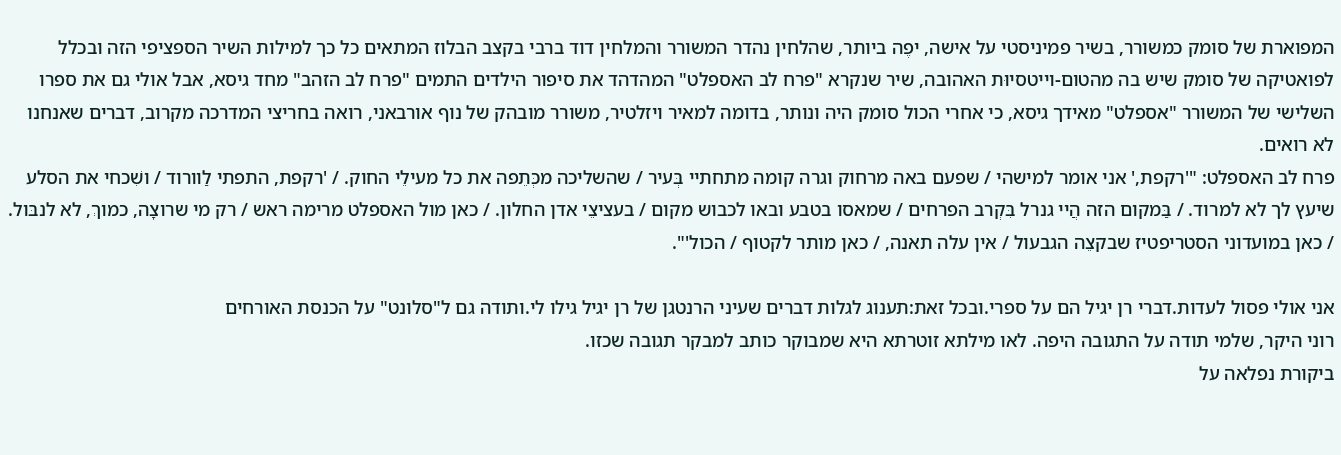המפוארת של סומק כמשורר, בשיר פמיניסטי על אישה, יפֶה ביותר, שהלחין נהדר המשורר והמלחין דוד ברבי בקצב הבלוז המתאים כל כך למילות השיר הספציפי הזה ובכלל לפואטיקה של סומק שיש בה מהטום-וייטסיוּת האהובה, שיר שנקרא "פרח לב האספלט" המהדהד את סיפור הילדים התמים "פרח לב הזהב" מחד גיסא, אבל אולי גם את ספרו השלישי של המשורר "אספלט" מאידך גיסא, כי אחרי הכול סומק היה ונותר, בדומה למאיר ויזלטיר, משורר מובהק של נוף אורבאני, רואה בחריצי המדרכה מקרוב, דברים שאנחנו לא רואים.
פרח לב האספלט: "'רקפת,' אני אומר למישהי / שפעם באה מרחוק וגרה קומה מתחתיי בְּעיר / שהשליכה מכְּתֵפה את כל מעילֵי החוק. / 'רקפת, התפתי לַוורוד / ושִׁכחי את הסלע שיעץ לך לא למרוד. / בַּמקום הזה הֲיי גנרל בִּקְרב הפרחים / שמאסו בטבע ובאו לכבוש מקום / בעציצֵי אדן החלון. / כאן מול האספלט מרימה ראש / רק מי שרוצָה, כמוךְ, לא לנבּול. / כאן במועדוני הסטריפטיז שבקצֵה הגבעול / אין עלה תאנה, / כאן מותר לקטוף / הכול'".

אני אולי פסול לעדות.דברי רן יגיל הם על ספרי.ובכל זאת:תענוג לגלות דברים שעיני הרנטגן של רן יגיל גילו לי.ותודה גם ל"סלונט" על הכנסת האורחים
רוני היקר, שלמי תודה על התגובה היפה. לאו מילתא זוטרתא היא שמבוקר כותב למבקר תגובה שכזו.
ביקורת נפלאה על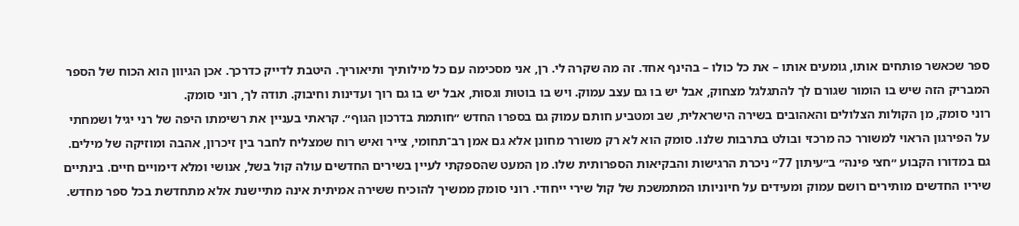ספר שכאשר פותחים אותו, גומעים אותו – את כל כולו – בהינף אחד. זה מה שקרה לי. רן, אני מסכימה עם כל מילותיך ותיאוריך. היטבת לדייק כדרכך. אכן הגיוון הוא הכוח של הספר המבריק הזה שיש בו הומור שגורם לך להתגלגל מצחוק, אבל יש בו גם עצב עמוק. ויש בו בוטוּת וגסוּת, אבל יש בו גם רוך ועדינות וחיבוק. תודה לך, רוני סומק.
רוני סומק, מן הקולות הצלולים והאהובים בשירה הישראלית, שב ומטביע חותם עמוק גם בספרו החדש ״חותמת בדרכון הגוף״. קראתי בעניין את רשימתו היפה של רני יגיל ושמחתי על הפירגון הראוי למשורר כה מרכזי ובולט בתרבות שלנו. סומק הוא לא רק משורר מחונן אלא גם אמן רב־תחומי, צייר ואיש רוח שמצליח לחבר בין זיכרון, אהבה ומוזיקה של מילים. גם במדורו הקבוע ״חצי פינה״ ב״עיתון 77״ ניכרת הרגישות והבקיאות הספרותית שלו. מן המעט שהספקתי לעיין בשירים החדשים עולה קול בשל, אנושי ומלא דימויים חיים. בינתיים שיריו החדשים מותירים רושם עמוק ומעידים על חיוניותו המתמשכת של קול שירי ייחודי. רוני סומק ממשיך להוכיח ששירה אמיתית אינה מתיישנת אלא מתחדשת בכל ספר מחדש.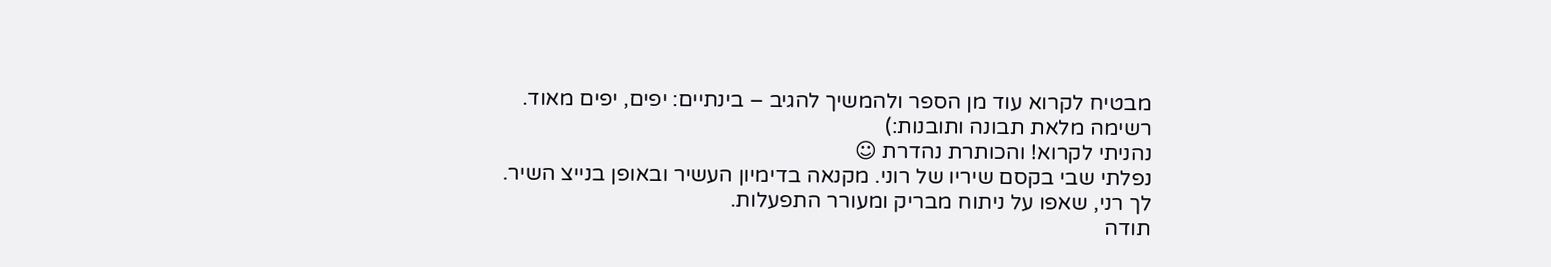מבטיח לקרוא עוד מן הספר ולהמשיך להגיב – בינתיים: יפים, יפים מאוד.
רשימה מלאת תבונה ותובנות:)
נהניתי לקרוא! והכותרת נהדרת ☺
נפלתי שבי בקסם שיריו של רוני. מקנאה בדימיון העשיר ובאופן בנייצ השיר.
לך רני, שאפו על ניתוח מבריק ומעורר התפעלות.
תודה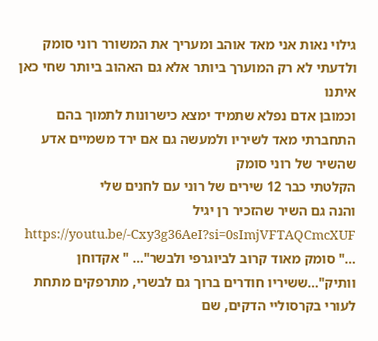גילוי נאות אני מאד אוהב ומעריך את המשורר רוני סומק ולדעתי לא רק המוערך ביותר אלא גם האהוב ביותר שחי כאן איתנו
וכמובן אדם נפלא שתמיד ימצא כישרונות לתמוך בהם
התחברתי מאד לשיריו ולמעשה גם אם ירד משמיים אדע שהשיר של רוני סומק
הקלטתי כבר 12 שירים של רוני עם לחנים שלי
והנה גם השיר שהזכיר רן יגיל https://youtu.be/-Cxy3g36AeI?si=0sImjVFTAQCmcXUF
…" סומק מאוד קרוב לביוגרפי ולבשר"… " אקדוחן וותיק"…ששיריו חודרים ברוך גם לבשרי, מתרפקים מתחת לעורי בקרסוליי הדקים, שם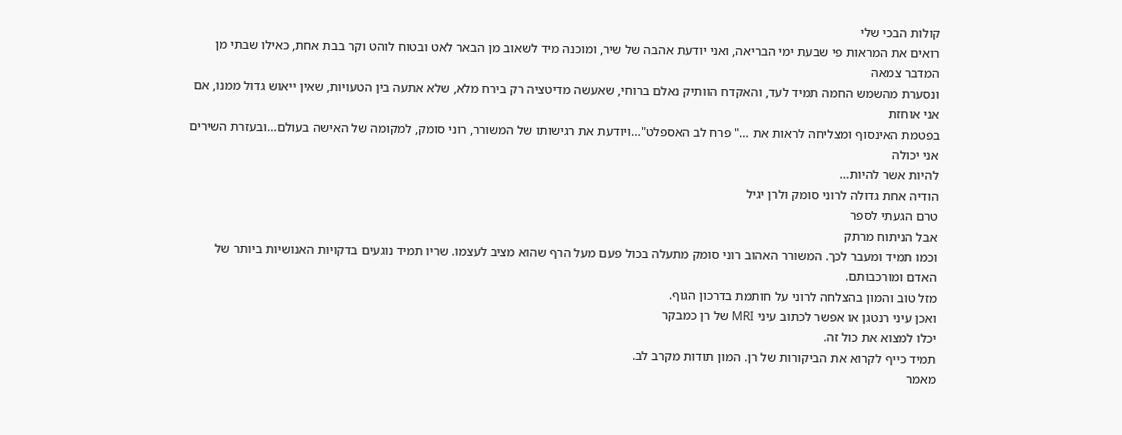קולות הבכי שלי
רואים את המראות פי שבעת ימי הבריאה, ואני יודעת אהבה של שיר, ומוכנה מיד לשאוב מן הבאר לאט ובטוח לוהט וקר בבת אחת, כאילו שבתי מן המדבר צמאה
ונסערת מהשמש החמה תמיד לעד, והאקדח הוותיק נאלם ברוחי, שאעשה מדיטציה רק בירח מלא, שלא אתעה בין הטעויות, שאין ייאוש גדול ממנו, אם אני אוחזת
בפטמת האינסוף ומצליחה לראות את …" פרח לב האספלט"…ויודעת את רגישותו של המשורר, רוני סומק, למקומה של האישה בעולם…ובעזרת השירים אני יכולה
להיות אשר להיות…
הודיה אחת גדולה לרוני סומק ולרן יגיל
טרם הגעתי לספר
אבל הניתוח מרתק
וכמו תמיד ומעבר לכך. המשורר האהוב רוני סומק מתעלה בכול פעם מעל הרף שהוא מציב לעצמו. שריו תמיד נוגעים בדקויות האנושיות ביותר של האדם ומורכבותם.
מזל טוב והמון בהצלחה לרוני על חותמת בדרכון הגוף.
ואכן עיני רנטגן או אפשר לכתוב עיני MRI של רן כמבקר
יכלו למצוא את כול זה.
תמיד כייף לקרוא את הביקורות של רן. המון תודות מקרב לב.
מאמר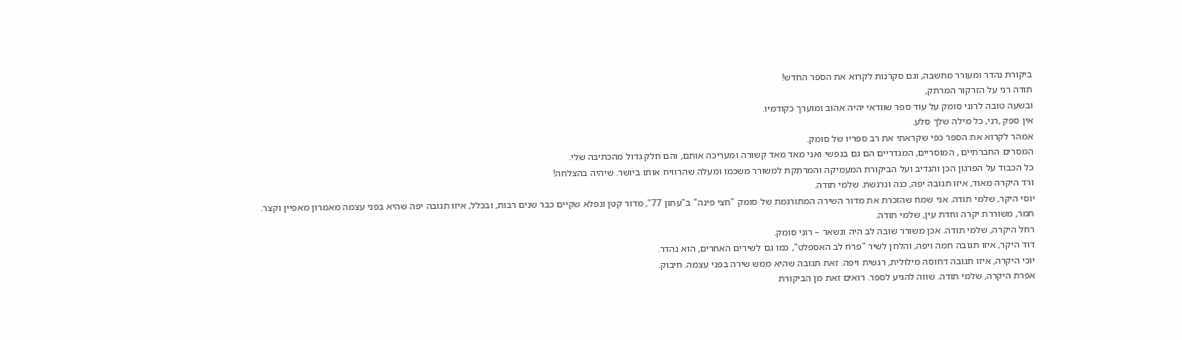ביקורת נהדר ומעורר מחשבה, וגם סקרנות לקרוא את הספר החדש!
תודה רני על הזרקור המרתק,
ובשעה טובה לרוני סומק על עוד ספר שוודאי יהיה אהוב ומוערך כקודמיו.
אין ספק ,רני, כל מילה שלך סלע.
אמהר לקרוא את הספר כפי שקראתי את רב ספריו של סומק.
המסרים החברתיים , המוסריים, המגדריים הם גם בנפשי ואני מאד מאד קשורה ומעריכה אותם, והם חלק גדול מהכתיבה שלי.
כל הכבוד על הפרגון הכן והנדיב ועל הביקורת המעמיקה והמרתקת למשורר משכמו ומעלה שהרוויח אותו ביושר. שיהיה בהצלחה!
ורד היקרה מאוד, איזו תגובה יפה, כנה ונרגשת. שלמי תודה.
יוסי היקר, שלמי תודה. אני שמח שהזכרת את מדור השירה המתורגמת של סומק "חצי פינה" ב"עתון 77", מדור קטן ונפלא שקיים כבר שנים רבות, ובכלל, איזו תגובה יפה שהיא בפני עצמה מאמרון מאפיין וקצר.
תמר, משוררת יקרה וחדת עין, שלמי תודה.
רחל היקרה, שלמי תודה. אכן משורר שובה לב היה ונשאר – רוני סומק.
דוד היקר, איזו תגובה חמה ויפה, והלחן לשיר "פרח לב האספלט", כמו גם לשירים האחרים, הוא נהדר.
יוכי היקרה, איזו תגובה דחוסה מילולית, רגשית ויפה. זאת תגובה שהיא ממש שירה בפני עצמה. חיבוק.
אפרת היקרה, שלמי תודה. שווה להגיע לספר. רואים זאת מן הביקורת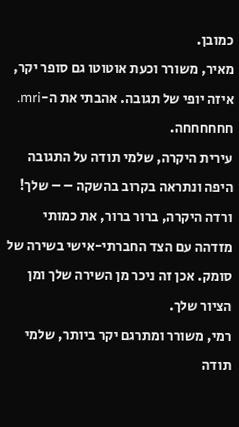כמובן.
מאיר, משורר וכעת אוטוטו גם סופר יקר, איזה יופי של תגובה. אהבתי את ה-mri. חחחחחחה.
עירית היקרה, שלמי תודה על התגובה היפה ונתראה בקרוב בהשקה – – שלך!
ורדה היקרה, ברור ברור, את כמותי מזדהה עם הצד החברתי-אישי בשירה של סומק. אכן זה ניכר מן השירה שלך ומן הציור שלך.
רמי, משורר ומתרגם יקר ביותר, שלמי תודה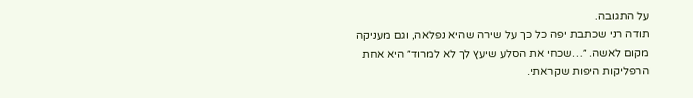על התגובה.
תודה רני שכתבת יפה כל כך על שירה שהיא נפלאה, וגם מעניקה מקום לאשה. ״…שכחי את הסלע שיעץ לך לא למרוד״ היא אחת הרפליקות היפות שקראתי.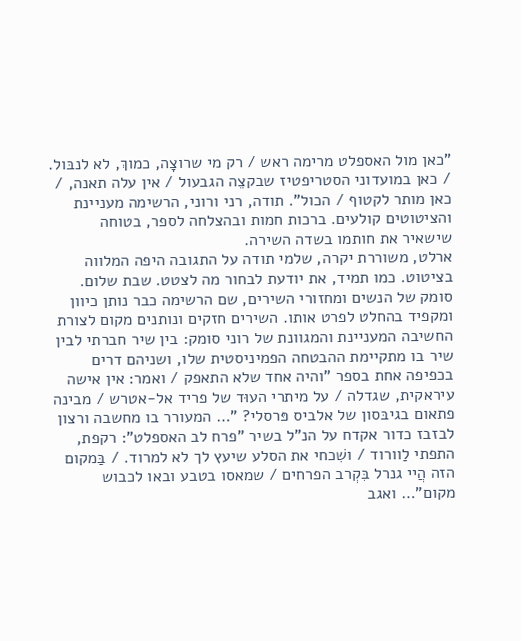"כאן מול האספלט מרימה ראש / רק מי שרוצָה, כמוךְ, לא לנבּול. / כאן במועדוני הסטריפטיז שבקצֵה הגבעול / אין עלה תאנה, / כאן מותר לקטוף / הכול". תודה, רני ורוני, הרשימה מעניינת והציטוטים קולעים. ברכות חמות ובהצלחה לספר, בטוחה שישאיר את חותמו בשדה השירה.
ארלט, משוררת יקרה, שלמי תודה על התגובה היפה המלווה בציטוט. כמו תמיד, את יודעת לבחור מה לצטט. שבת שלום.
סומק של הנשים ומחזורי השירים, שם הרשימה כבר נותן כיוון ומקפיד בהחלט לפרט אותו. השירים חזקים ונותנים מקום לצורת החשיבה המעניינת והמגוונת של רוני סומק: בין שיר חברתי לבין שיר בו מתקיימת ההבטחה הפמיניסטית שלו, ושניהם דרים בכפיפה אחת בספר "והיה אחד שלא התאפק / ואמר: אין אישה עיראקית, שגדלה / על מיתרי העוּד של פריד אל-אטרש / מבינה פתאום בגיבּסון של אלביס פּרסלי? "… המעורר בו מחשבה ורצון לבזבז כדור אקדח על הנ"ל בשיר "פרח לב האספלט": רקפת, התפתי לַוורוד / ושִׁכחי את הסלע שיעץ לך לא למרוד. / בַּמקום הזה הֲיי גנרל בִּקְרב הפרחים / שמאסו בטבע ובאו לכבוש מקום"… ואגב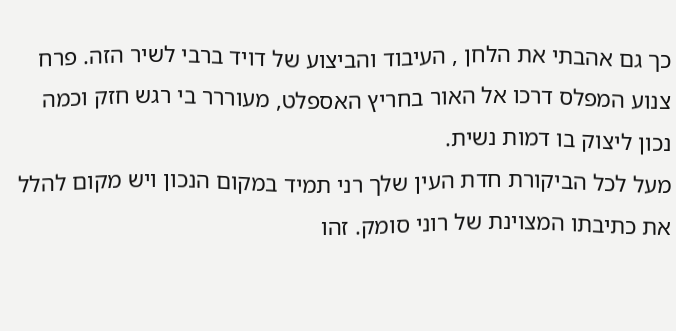כך גם אהבתי את הלחן , העיבוד והביצוע של דויד ברבי לשיר הזה. פרח צנוע המפלס דרכו אל האור בחריץ האספלט, מעוררר בי רגש חזק וכמה נכון ליצוק בו דמות נשית.
מעל לכל הביקורת חדת העין שלך רני תמיד במקום הנכון ויש מקום להלל את כתיבתו המצוינת של רוני סומק. זהו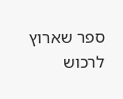ספר שארוץ לרכוש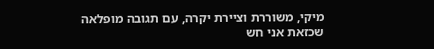מיקי, משוררת וציירת יקרה, עם תגובה מופלאה שכזאת אני חש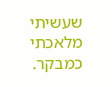שעשיתי מלאכתי כמבקר.